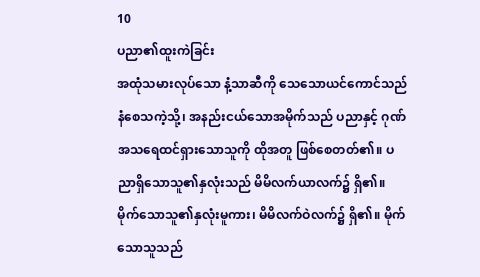10
ပညာ၏ထူးကဲခြင်း
အထုံသမားလုပ်သော နံ့သာဆီကို သေသောယင်ကောင်သည် နံစေသကဲ့သို့၊ အနည်းငယ်သောအမိုက်သည် ပညာနှင့် ဂုဏ်အသရေထင်ရှားသောသူကို ထိုအတူ ဖြစ်စေတတ်၏။ ပညာရှိသောသူ၏နှလုံးသည် မိမိလက်ယာလက်၌ ရှိ၏။ မိုက်သောသူ၏နှလုံးမူကား၊ မိမိလက်ဝဲလက်၌ ရှိ၏။ မိုက်သောသူသည်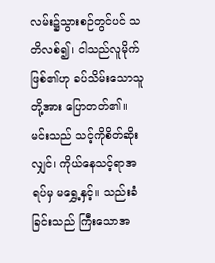လမ်း၌သွားစဉ်တွင်ပင် သတိလစ်၍၊ ငါသည်လူမိုက်ဖြစ်၏ဟု ခပ်သိမ်းသောသူတို့အား ပြောတတ်၏။ မင်းသည် သင့်ကိုစိတ်ဆိုးလျှင်၊ ကိုယ်နေသင့်ရာအရပ်မှ မရွှေ့နှင့်။ သည်းခံခြင်းသည် ကြီးသောအ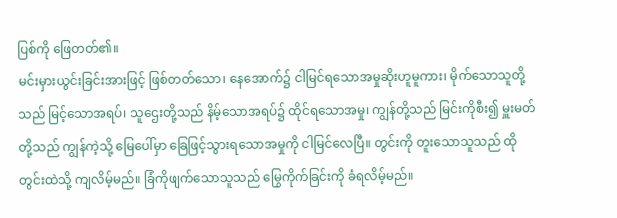ပြစ်ကို ဖြေတတ်၏။
မင်းမှားယွင်းခြင်းအားဖြင့် ဖြစ်တတ်သော၊ နေအောက်၌ ငါမြင်ရသောအမှုဆိုးဟူမူကား၊ မိုက်သောသူတို့သည် မြင့်သောအရပ်၊ သူဌေးတို့သည် နိမ့်သောအရပ်၌ ထိုင်ရသောအမှု၊ ကျွန်တို့သည် မြင်းကိုစီး၍ မှူးမတ်တို့သည် ကျွန်ကဲ့သို့ မြေပေါ်မှာ ခြေဖြင့်သွားရသောအမှုကို ငါမြင်လေပြီ။ တွင်းကို တူးသောသူသည် ထိုတွင်းထဲသို့ ကျလိမ့်မည်။ ခြံကိုဖျက်သောသူသည် မြွေကိုက်ခြင်းကို ခံရလိမ့်မည်။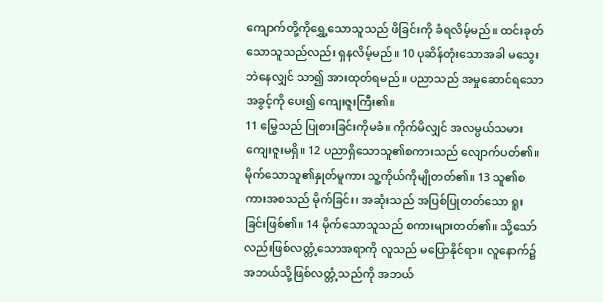ကျောက်တို့ကိုရွှေ့သောသူသည် ဖိခြင်းကို ခံရလိမ့်မည်။ ထင်းခုတ်သောသူသည်လည်း ရှနလိမ့်မည်။ 10 ပုဆိန်တုံးသောအခါ မသွေးဘဲနေလျှင် သာ၍ အားထုတ်ရမည်။ ပညာသည် အမှုဆောင်ရသောအခွင့်ကို ပေး၍ ကျေးဇူးကြီး၏။
11 မြွေသည် ပြုစားခြင်းကိုမခံ။ ကိုက်မိလျှင် အလမ္ပယ်သမား ကျေးဇူးမရှိ။ 12 ပညာရှိသောသူ၏စကားသည် လျောက်ပတ်၏။ မိုက်သောသူ၏နှုတ်မူကား သူ့ကိုယ်ကိုမျိုတတ်၏။ 13 သူ၏စကားအစသည် မိုက်ခြင်း၊ အဆုံးသည် အပြစ်ပြုတတ်သော ရူးခြင်းဖြစ်၏။ 14 မိုက်သောသူသည် စကားများတတ်၏။ သို့သော်လည်းဖြစ်လတ္တံ့သောအရာကို လူသည် မပြောနိုင်ရာ။ လူနောက်၌ အဘယ်သို့ဖြစ်လတ္တံ့သည်ကို အဘယ်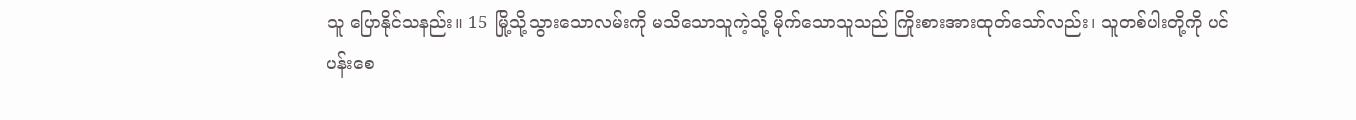သူ ပြောနိုင်သနည်း။ 15 မြို့သို့သွားသောလမ်းကို မသိသောသူကဲ့သို့ မိုက်သောသူသည် ကြိုးစားအားထုတ်သော်လည်း၊ သူတစ်ပါးတို့ကို ပင်ပန်းစေ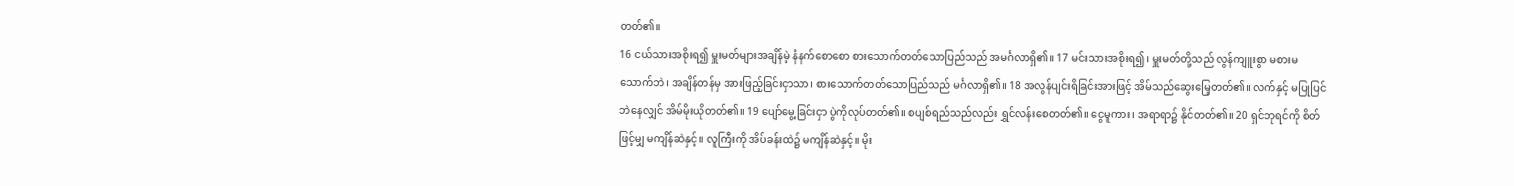တတ်၏။
16 ငယ်သားအစိုးရ၍ မှူးမတ်များအချိန်မဲ့ နံနက်စောစော စားသောက်တတ်သောပြည်သည် အမင်္ဂလာရှိ၏။ 17 မင်းသားအစိုးရ၍၊ မှူးမတ်တို့သည် လွန်ကျူးစွာ မစားမသောက်ဘဲ၊ အချိန်တန်မှ အားဖြည့်ခြင်းငှာသာ၊ စားသောက်တတ်သောပြည်သည် မင်္ဂလာရှိ၏။ 18 အလွန်ပျင်းရိခြင်းအားဖြင့် အိမ်သည်ဆွေးမြေ့တတ်၏။ လက်နှင့် မပြုပြင်ဘဲနေလျှင် အိမ်မိုးယိုတတ်၏။ 19 ပျော်မွေ့ခြင်းငှာ ပွဲကိုလုပ်တတ်၏။ စပျစ်ရည်သည်လည်း ရွှင်လန်းစေတတ်၏။ ငွေမူကား၊ အရာရာ၌ နိုင်တတ်၏။ 20 ရှင်ဘုရင်ကို စိတ်ဖြင့်မျှ မကျိန်ဆဲနှင့်။ လူကြီးကို အိပ်ခန်းထဲ၌ မကျိန်ဆဲနှင့်။ မိုး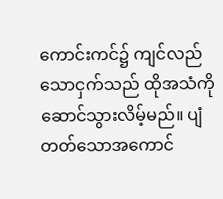ကောင်းကင်၌ ကျင်လည်သောငှက်သည် ထိုအသံကိုဆောင်သွားလိမ့်မည်။ ပျံတတ်သောအကောင်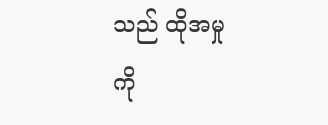သည် ထိုအမှုကို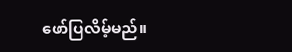ဖော်ပြလိမ့်မည်။